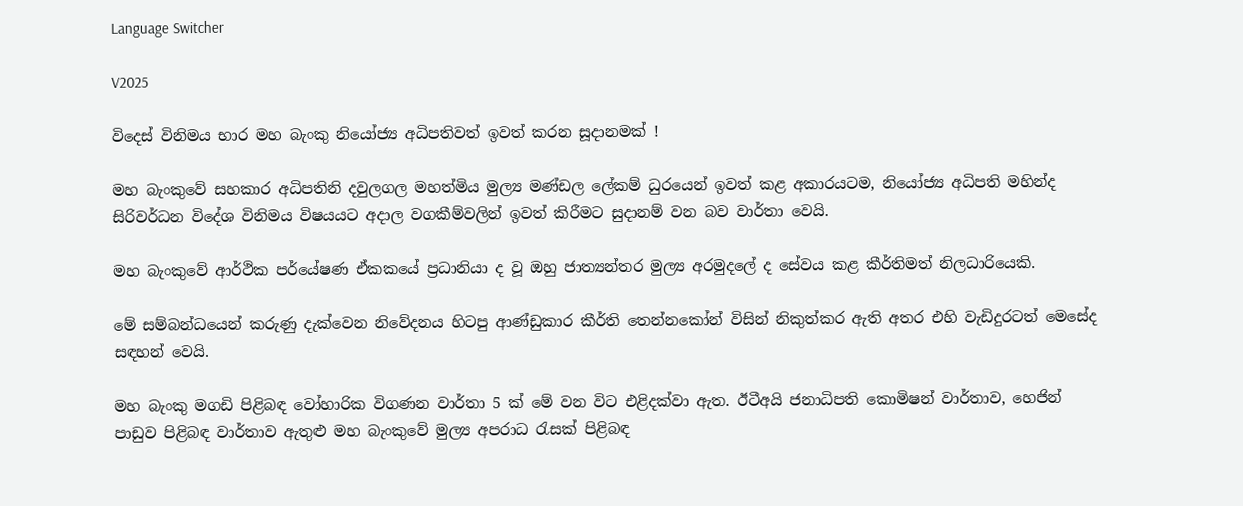Language Switcher

V2025

විදෙස් විනිමය භාර මහ බැංකු නියෝජ්‍ය අධිපතිවත් ඉවත් කරන සූදානමක් !

මහ බැංකුවේ සහකාර අධිපතිනි දවුලගල මහත්මිය මුල්‍ය මණ්ඩල ලේකම් ධුරයෙන් ඉවත් කළ අකාරයටම, නියෝජ්‍ය අධිපති මහින්ද සිරිවර්ධන විදේශ විනිමය විෂයයට අදාල වගකීම්වලින් ඉවත් කිරීමට සුදානම් වන බව වාර්තා වෙයි.

මහ බැංකුවේ ආර්ථික පර්යේෂණ ඒකකයේ ප්‍රධානියා ද වූ ඔහු ජාත්‍යන්තර මුල්‍ය අරමුදලේ ද සේවය කළ කීර්තිමත් නිලධාරියෙකි.

මේ සම්බන්ධයෙන් කරුණු දැක්වෙන නිවේදනය හිටපු ආණ්ඩුකාර කීර්ති තෙන්නකෝන් විසින් නිකුත්කර ඇති අතර එහි වැඩිදුරටත් මෙසේද සඳහන් වෙයි.

මහ බැංකු මගඩි පිළිබඳ වෝහාරික විගණන වාර්තා 5 ක් මේ වන විට එළිදක්වා ඇත. ඊටීඅයි ජනාධිපති කොමිෂන් වාර්තාව, හෙජින් පාඩුව පිළිබඳ වාර්තාව ඇතුළු මහ බැංකුවේ මුල්‍ය අපරාධ රැසක් පිළිබඳ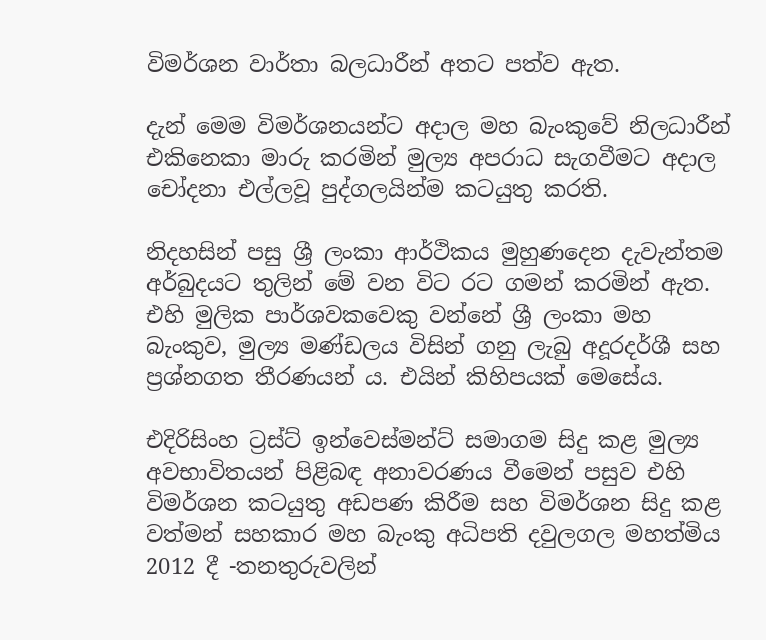විමර්ශන වාර්තා බලධාරීන් අතට පත්ව ඇත.

දැන් මෙම විමර්ශනයන්ට අදාල මහ බැංකුවේ නිලධාරීන් එකිනෙකා මාරු කරමින් මුල්‍ය අපරාධ සැගවීමට අදාල චෝදනා එල්ලවූ පුද්ගලයින්ම කටයුතු කරති.

නිදහසින් පසු ශ්‍රී ලංකා ආර්ථිකය මුහුණදෙන දැවැන්තම අර්බුදයට තුලින් මේ වන විට රට ගමන් කරමින් ඇත. එහි මුලික පාර්ශවකවෙකු වන්නේ ශ්‍රී ලංකා මහ බැංකුව, මුල්‍ය මණ්ඩලය විසින් ගනු ලැබු අදූරදර්ශී සහ ප්‍රශ්නගත තීරණයන් ය. එයින් කිහිපයක් මෙසේය.

එදිරිසිංහ ට්‍රස්ට් ඉන්වෙස්මන්ට් සමාගම සිදු කළ මුල්‍ය අවභාවිතයන් පිළිබඳ අනාවරණය වීමෙන් පසුව එහි විමර්ශන කටයුතු අඩපණ කිරීම සහ විමර්ශන සිදු කළ වත්මන් සහකාර මහ බැංකු අධිපති දවුලගල මහත්මිය 2012 දී -තනතුරුවලින්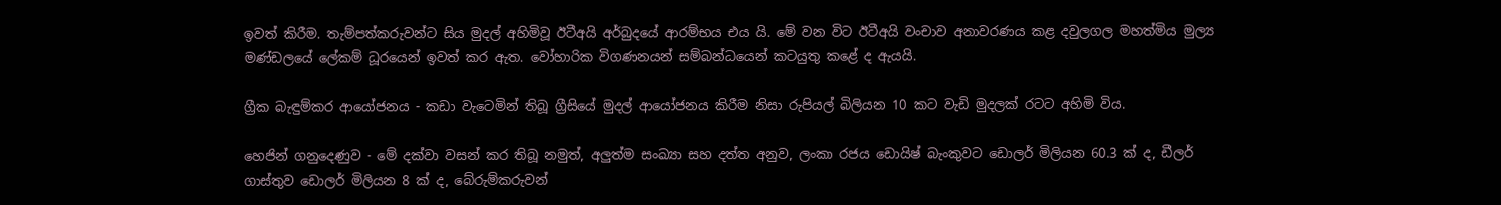ඉවත් කිරීම. තැම්පත්කරුවන්ට සිය මුදල් අහිමිවූ ඊටීඅයි අර්බුදයේ ආරම්භය එය යි. මේ වන විට ඊටීඅයි වංචාව අනාවරණය කළ දවුලගල මහත්මිය මුල්‍ය මණ්ඩලයේ ලේකම් ධූරයෙන් ඉවත් කර ඇත. වෝහාරික විගණනයන් සම්බන්ධයෙන් කටයුතු කළේ ද ඇයයි.

ග්‍රීක බැඳුම්කර ආයෝජනය - කඩා වැටෙමින් තිබූ ග්‍රීසියේ මුදල් ආයෝජනය කිරීම නිසා රුපියල් බිලියන 10 කට වැඩි මුදලක් රටට අහිමි විය.

හෙජින් ගනුදෙණුව - මේ දක්වා වසන් කර තිබූ නමුත්, අලුත්ම සංඛ්‍යා සහ දත්ත අනුව, ලංකා රජය ඩොයිෂ් බැංකුවට ඩොලර් මිලියන 60.3 ක් ද, ඩීලර් ගාස්තුව ඩොලර් මිලියන 8 ක් ද, බේරුම්කරුවන්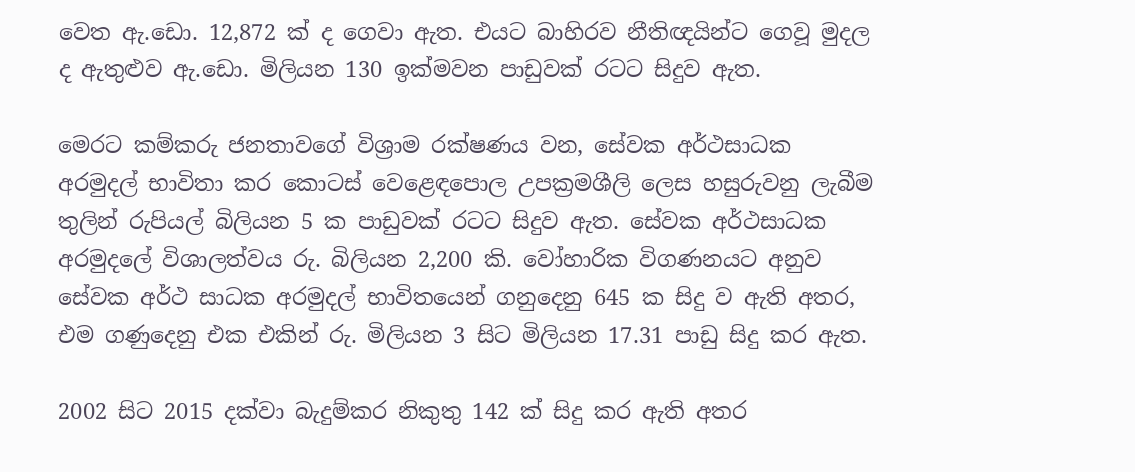වෙත ඇ.ඩො. 12,872 ක් ද ගෙවා ඇත. එයට බාහිරව නීතිඥයින්ට ගෙවූ මුදල ද ඇතුළුව ඇ.ඩො. මිලියන 130 ඉක්මවන පාඩුවක් රටට සිදුව ඇත.

මෙරට කම්කරු ජනතාවගේ විශ්‍රාම රක්ෂණය වන, සේවක අර්ථසාධක අරමුදල් භාවිතා කර කොටස් වෙළෙඳපොල උපක්‍රමශීලි ලෙස හසුරුවනු ලැබීම තුලින් රුපියල් බිලියන 5 ක පාඩුවක් රටට සිදුව ඇත. සේවක අර්ථසාධක අරමුදලේ විශාලත්වය රු. බිලියන 2,200 කි. වෝහාරික විගණනයට අනුව සේවක අර්ථ සාධක අරමුදල් භාවිතයෙන් ගනුදෙනු 645 ක සිදු ව ඇති අතර, එම ගණුදෙනු එක එකින් රු. මිලියන 3 සිට මිලියන 17.31 පාඩු සිදු කර ඇත.

2002 සිට 2015 දක්වා බැදුම්කර නිකුතු 142 ක් සිදු කර ඇති අතර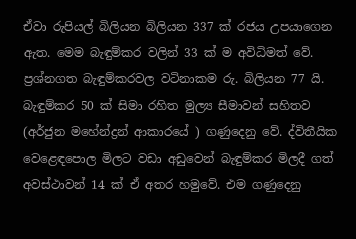ඒවා රුපියල් බිලියන බිලියන 337 ක් රජය උපයාගෙන ඇත. මෙම බැඳුම්කර වලින් 33 ක් ම අවිධිමත් වේ. ප්‍රශ්නගත බැඳුම්කරවල වටිනාකම රු. බිලියන 77 යි. බැඳුම්කර 50 ක් සිමා රහිත මුල්‍ය සීමාවන් සහිතව (අර්ජුන මහේන්ද්‍රන් ආකාරයේ ) ගණුදෙනු වේ. ද්විතීයික වෙළෙඳපොල මිලට වඩා අඩුවෙන් බැඳුම්කර මිලදී ගත් අවස්ථාවන් 14 ක් ඒ අතර හමුවේ. එම ගණුදෙනු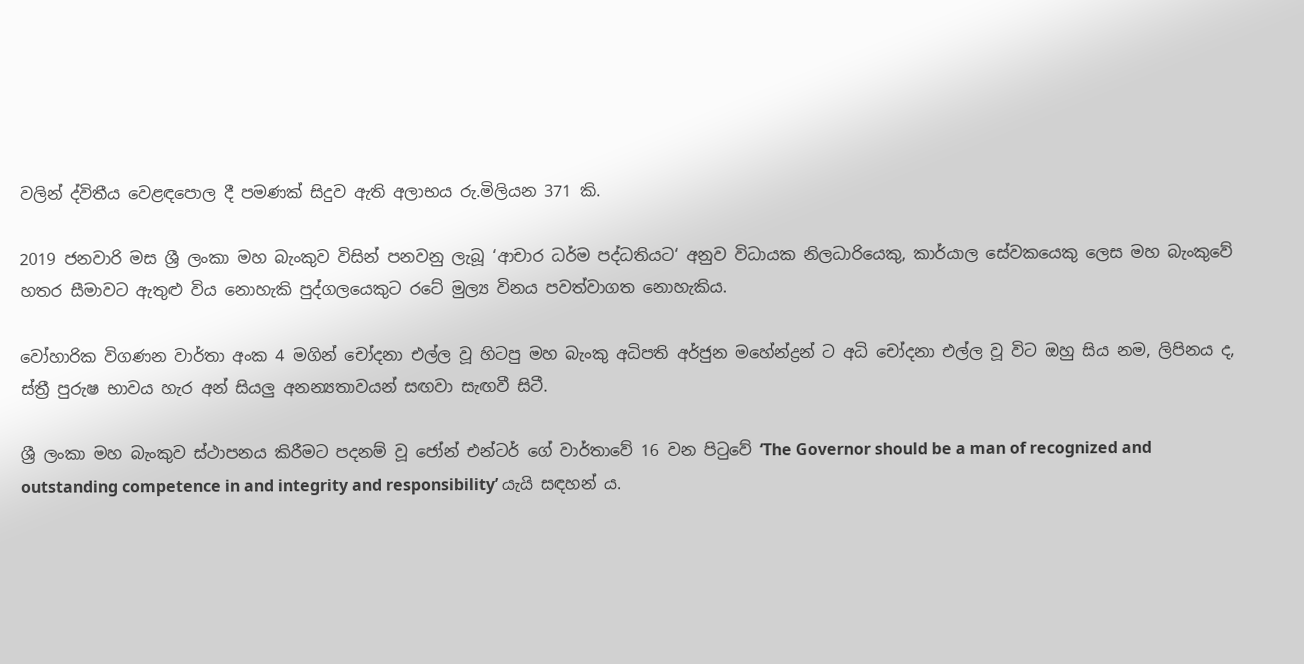වලින් ද්විතීය වෙළඳපොල දී පමණක් සිදුව ඇති අලාභය රු.මිලියන 371 කි.

2019 ජනවාරි මස ශ්‍රී ලංකා මහ බැංකුව විසින් පනවනු ලැබූ ‘ආචාර ධර්ම පද්ධතියට‘ අනුව විධායක නිලධාරියෙකු, කාර්යාල සේවකයෙකු ලෙස මහ බැංකුවේ හතර සීමාවට ඇතුළු විය නොහැකි පුද්ගලයෙකුට රටේ මුල්‍ය විනය පවත්වාගත නොහැකිය.

වෝහාරික විගණන වාර්තා අංක 4 මගින් චෝදනා එල්ල වූ හිටපු මහ බැංකු අධිපති අර්ජුන මහේන්ද්‍රන් ට අධි චෝදනා එල්ල වූ විට ඔහු සිය නම, ලිපිනය ද, ස්ත්‍රී පුරුෂ භාවය හැර අන් සියලු අනන්‍යතාවයන් සඟවා සැඟවී සිටී.

ශ්‍රී ලංකා මහ බැංකුව ස්ථාපනය කිරීමට පදනම් වූ ජෝන් එන්ටර් ගේ වාර්තාවේ 16 වන පිටුවේ ‘The Governor should be a man of recognized and outstanding competence in and integrity and responsibility’ යැයි සඳහන් ය.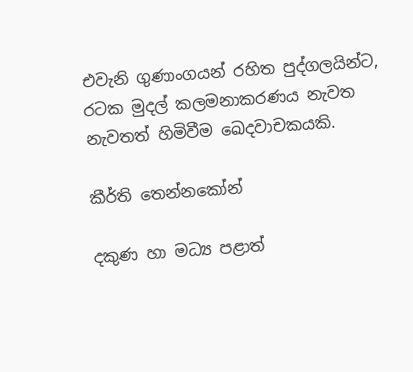එවැනි ගුණාංගයන් රහිත පුද්ගලයින්ට, රටක මුදල් කලමනාකරණය නැවත නැවතත් හිමිවීම ඛෙදවාචකයකි.

කීර්ති තෙන්නකෝන්

දකුණ හා මධ්‍ය පළාත්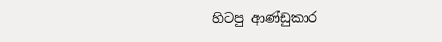හිටපු ආණ්ඩුකාර